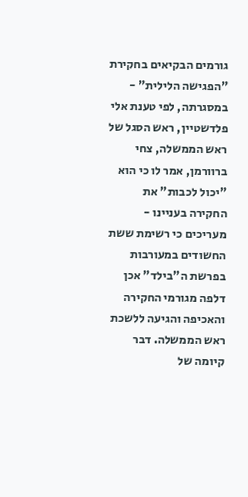גורמים הבקיאים בחקירת "הפגישה הלילית" - במסגרתה, לפי טענת אלי פלדשטיין, ראש הסגל של ראש הממשלה, צחי ברוורמן, אמר לו כי הוא "יכול לכבות" את החקירה בעניינו - מעריכים כי רשימת ששת החשודים במעורבות בפרשת ה"בילד" אכן דלפה מגורמי החקירה והאכיפה והגיעה ללשכת ראש הממשלה. דבר קיומה של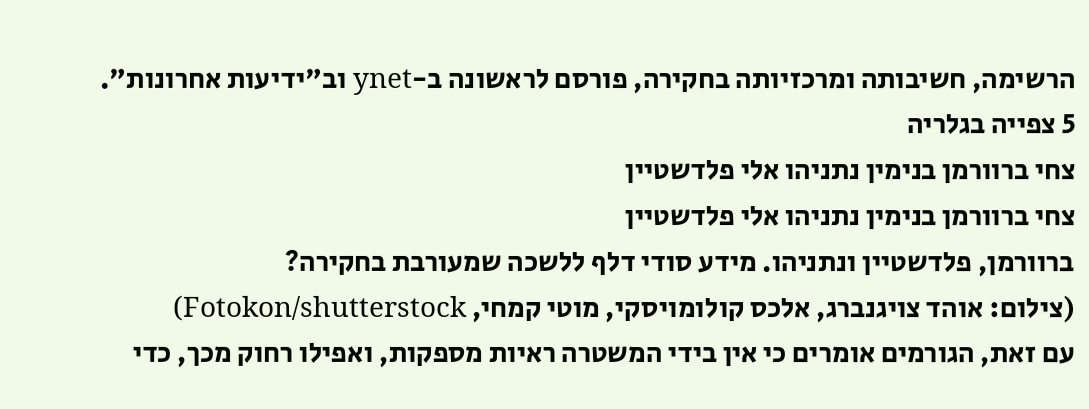הרשימה, חשיבותה ומרכזיותה בחקירה, פורסם לראשונה ב-ynet וב"ידיעות אחרונות".
5 צפייה בגלריה
צחי ברוורמן בנימין נתניהו אלי פלדשטיין
צחי ברוורמן בנימין נתניהו אלי פלדשטיין
ברוורמן, פלדשטיין ונתניהו. מידע סודי דלף ללשכה שמעורבת בחקירה?
(צילום: אוהד צויגנברג, אלכס קולומויסקי, מוטי קמחי, Fotokon/shutterstock)
עם זאת, הגורמים אומרים כי אין בידי המשטרה ראיות מספקות, ואפילו רחוק מכך, כדי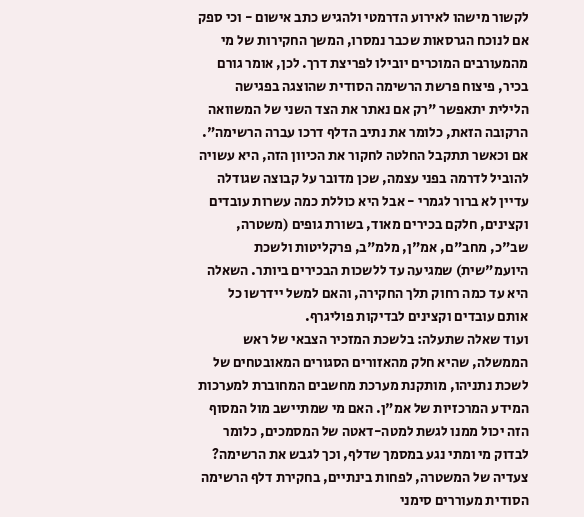לקשור מישהו לאירוע הדרמטי ולהגיש כתב אישום - וכי ספק אם לנוכח הגרסאות שכבר נמסרו, המשך החקירות של מי מהמעורבים המוכרים יובילו לפריצת דרך. לכן, אומר גורם בכיר, פיצוח פרשת הרשימה הסודית שהוצגה בפגישה הלילית יתאפשר "רק אם נאתר את הצד השני של המשוואה הרקובה הזאת, כלומר את נתיב הדלף דרכו עברה הרשימה".
אם וכאשר תתקבל החלטה לחקור את הכיוון הזה, היא עשויה להוביל לדרמה בפני עצמה, שכן מדובר על קבוצה שגודלה עדיין לא ברור לגמרי - אבל היא כוללת כמה עשרות עובדים וקצינים, חלקם בכירים מאוד, בשורת גופים (משטרה, שב"כ, מחב"ם, אמ"ן, מלמ"ב, פרקליטות ולשכת היועמ"שית) שמגיעה עד ללשכות הבכירים ביותר. השאלה היא עד כמה רחוק תלך החקירה, והאם למשל יידרשו כל אותם עובדים וקצינים לבדיקות פוליגרף.
ועוד שאלה שתעלה: בלשכת המזכיר הצבאי של ראש הממשלה, שהיא חלק מהאזורים הסגורים המאובטחים של לשכת נתניהו, מותקנת מערכת מחשבים המחוברת למערכות המידע המרכזיות של אמ"ן. האם מי שמתיישב מול המסוף הזה יכול ממנו לגשת למטה-דאטה של המסמכים, כלומר לבדוק מי ומתי נגע במסמך שדלף, וכך לגבש את הרשימה?
צעדיה של המשטרה, לפחות בינתיים, בחקירת דלף הרשימה הסודית מעוררים סימני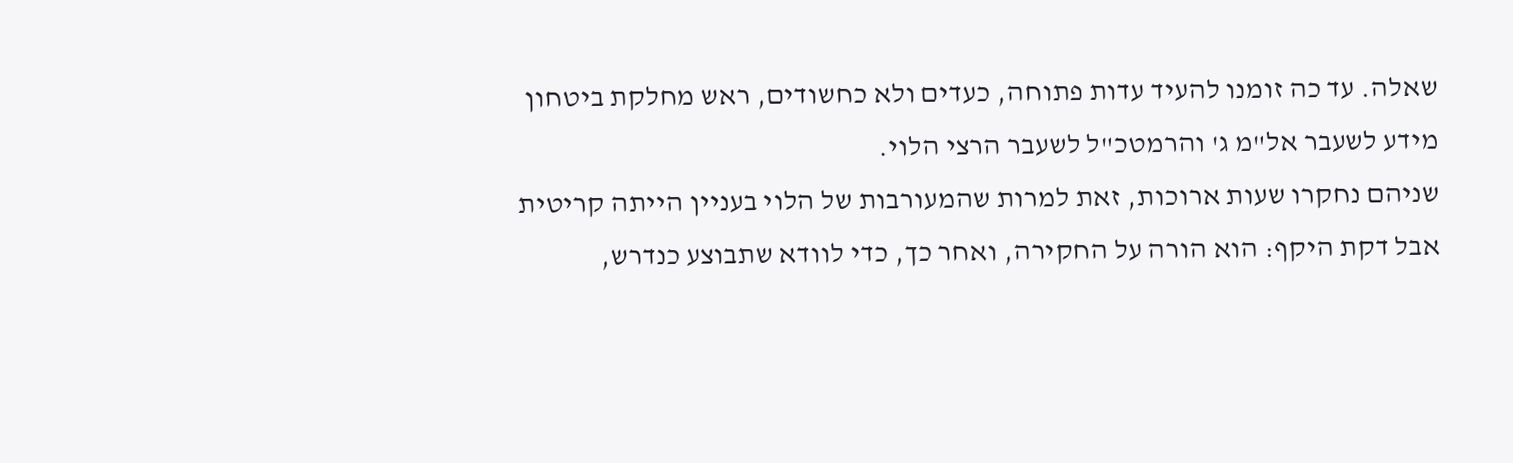שאלה. עד כה זומנו להעיד עדות פתוחה, כעדים ולא כחשודים, ראש מחלקת ביטחון מידע לשעבר אל"מ ג' והרמטכ"ל לשעבר הרצי הלוי.
שניהם נחקרו שעות ארוכות, זאת למרות שהמעורבות של הלוי בעניין הייתה קריטית אבל דקת היקף: הוא הורה על החקירה, ואחר כך, כדי לוודא שתבוצע כנדרש,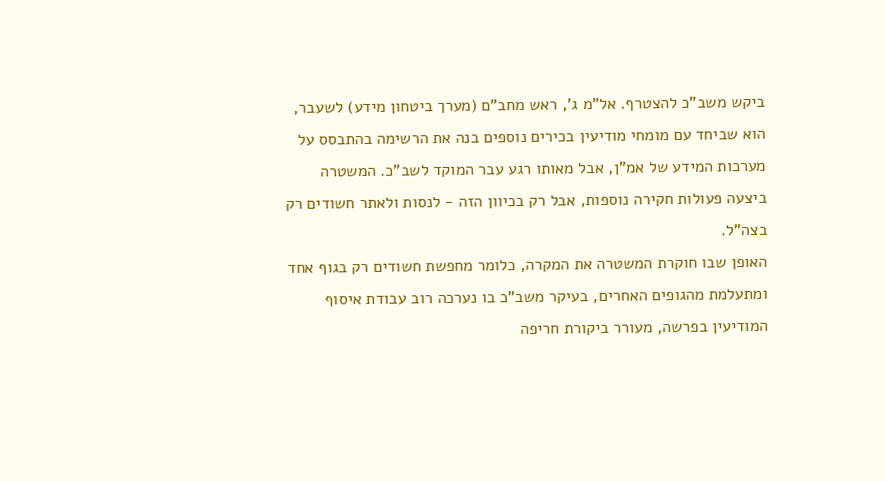ביקש משב"כ להצטרף. אל"מ ג', ראש מחב"ם (מערך ביטחון מידע) לשעבר, הוא שביחד עם מומחי מודיעין בכירים נוספים בנה את הרשימה בהתבסס על מערכות המידע של אמ"ן, אבל מאותו רגע עבר המוקד לשב"כ. המשטרה ביצעה פעולות חקירה נוספות, אבל רק בכיוון הזה - לנסות ולאתר חשודים רק בצה"ל.
האופן שבו חוקרת המשטרה את המקרה, כלומר מחפשת חשודים רק בגוף אחד ומתעלמת מהגופים האחרים, בעיקר משב"כ בו נערכה רוב עבודת איסוף המודיעין בפרשה, מעורר ביקורת חריפה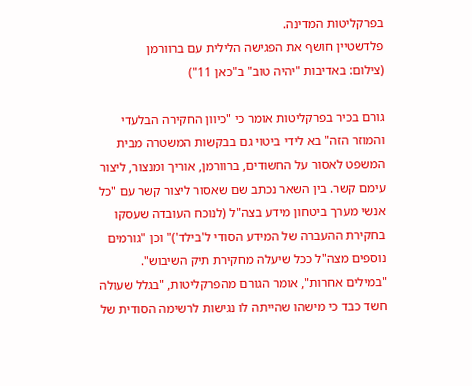בפרקליטות המדינה.
פלדשטיין חושף את הפגישה הלילית עם ברוורמן
(צילום: באדיבות "יהיה טוב" ב"כאן 11")

גורם בכיר בפרקליטות אומר כי "כיוון החקירה הבלעדי והמוזר הזה" בא לידי ביטוי גם בבקשות המשטרה מבית המשפט לאסור על החשודים, ברוורמן, אוריך ומנצור, ליצור עימם קשר. בין השאר נכתב שם שאסור ליצור קשר עם "כל אנשי מערך ביטחון מידע בצה"ל (לנוכח העובדה שעסקו בחקירת ההעברה של המידע הסודי ל'בילד')" וכן "גורמים נוספים מצה"ל ככל שיעלה מחקירת תיק השיבוש".
"במילים אחרות", אומר הגורם מהפרקליטות, "בגלל שעולה חשד כבד כי מישהו שהייתה לו נגישות לרשימה הסודית של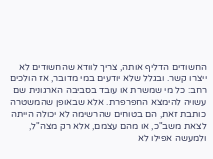החשודים הדליף אותה, צריך לוודא שהחשודים לא ייצרו קשר. ובגלל שלא יודעים במי מדובר, אז הולכים רחב: כל מי שמשרת או עובד בסביבה הארגונית שם עשויה להימצא החפרפרת. אלא שבאופן שהמשטרה כותבת זאת, הם בטוחים שהרשימה לא יכולה הייתה לצאת משב"כ, או מהם עצמם, אלא רק מצה"ל, ולמעשה אפילו לא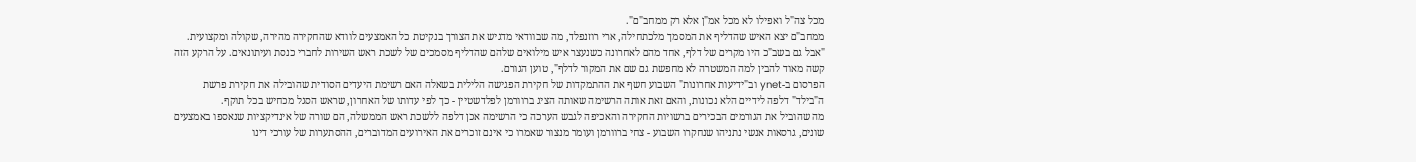מכל צה"ל ואפילו לא מכל אמ"ן אלא רק ממחב"ם".
ממחב"ם יצא האיש שהדליף את המסמך מלכתחילה, ארי רוזנפלד, מה שבוודאי מדגיש את הצורך בנקיטת כל האמצעים לוודא שהחקירה מהירה, שקולה ומקצועית. "אבל גם בשב"כ היו מקרים של דלף, אחד מהם לאחרונה כשנעצר איש מילואים שלהם שהדליף מסמכים של לשכת ראש השירות לחברי כנסת ועיתונאים. על הרקע הזה קשה מאוד להבין למה המשטרה לא מחפשת גם שם את המקור לדלף", טוען הגורם.
הפרסום ב-ynet וב"ידיעות אחרונות" השבוע חשף את ההתמקדות של חקירת הפגישה הלילית בשאלה האם רשימת היעדים הסודית שהובילה את חקירת פרשת ה"בילד" דלפה לידיים הלא נכונות, והאם זאת אותה הרשימה שאותה הציג ברוורמן לפלדשטיין - כך לפי עדותו של האחרון, שראש הסגל מכחיש בכל תוקף.
מה שהוביל את הגורמים הבכירים ברשויות החקירה והאכיפה לגבש הערכה כי הרשימה אכן דלפה ללשכת ראש הממשלה, הם שורה של אינדיקציות שנאספו באמצעים שונים, גרסאות אנשי נתניהו שנחקרו השבוע - צחי ברוורמן ועומר מנצור שאמרו כי אינם זוכרים את האירועים המדוברים, ההסתערות של עורכי דינו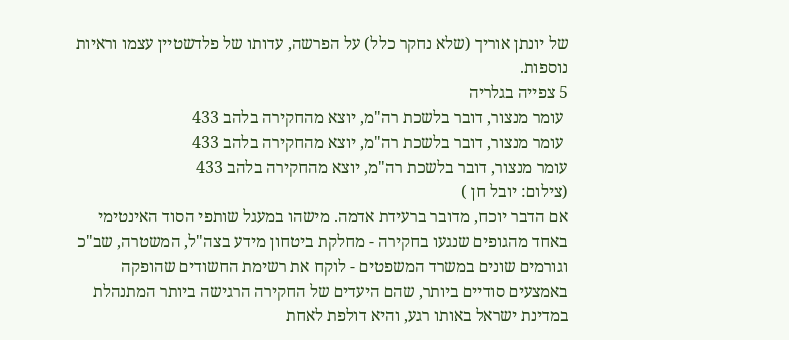של יונתן אוריך (שלא נחקר כלל) על הפרשה, עדותו של פלדשטיין עצמו וראיות נוספות.
5 צפייה בגלריה
 עומר מנצור, דובר בלשכת רה"מ, יוצא מהחקירה בלהב 433
 עומר מנצור, דובר בלשכת רה"מ, יוצא מהחקירה בלהב 433
עומר מנצור, דובר בלשכת רה"מ, יוצא מהחקירה בלהב 433
(צילום: יובל חן )
אם הדבר יוכח, מדובר ברעידת אדמה. מישהו במעגל שותפי הסוד האינטימי באחד מהגופים שנגעו בחקירה - מחלקת ביטחון מידע בצה"ל, המשטרה, שב"כ וגורמים שונים במשרד המשפטים - לוקח את רשימת החשודים שהופקה באמצעים סודיים ביותר, שהם היעדים של החקירה הרגישה ביותר המתנהלת במדינת ישראל באותו רגע, והיא דולפת לאחת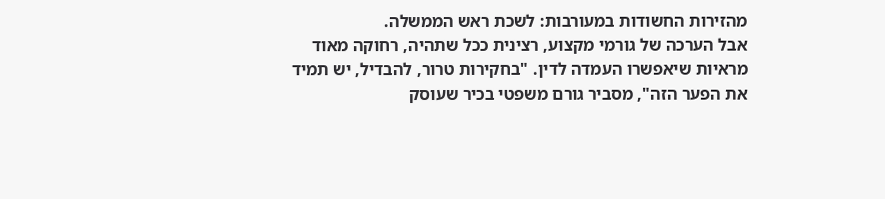מהזירות החשודות במעורבות: לשכת ראש הממשלה.
אבל הערכה של גורמי מקצוע, רצינית ככל שתהיה, רחוקה מאוד מראיות שיאפשרו העמדה לדין. "בחקירות טרור, להבדיל, יש תמיד את הפער הזה", מסביר גורם משפטי בכיר שעוסק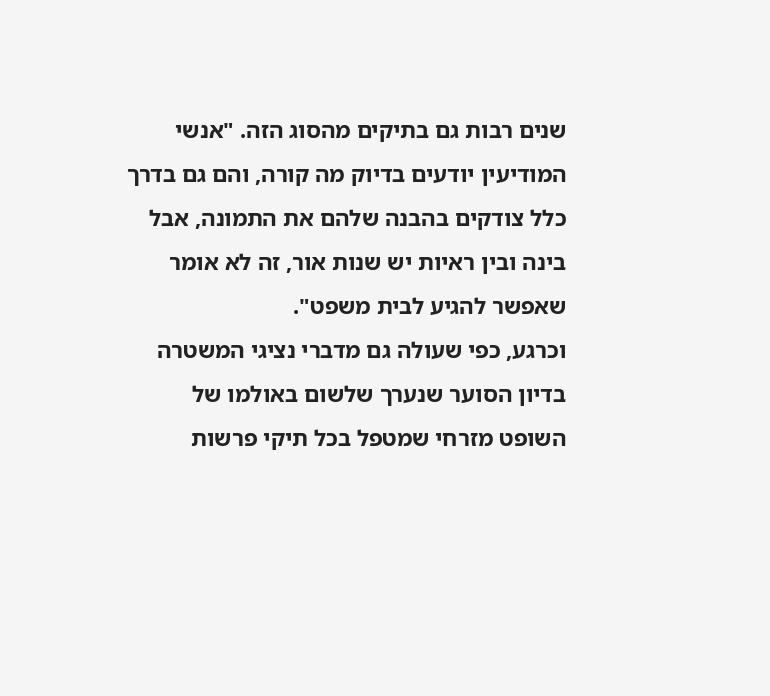שנים רבות גם בתיקים מהסוג הזה. "אנשי המודיעין יודעים בדיוק מה קורה, והם גם בדרך כלל צודקים בהבנה שלהם את התמונה, אבל בינה ובין ראיות יש שנות אור, זה לא אומר שאפשר להגיע לבית משפט".
וכרגע, כפי שעולה גם מדברי נציגי המשטרה בדיון הסוער שנערך שלשום באולמו של השופט מזרחי שמטפל בכל תיקי פרשות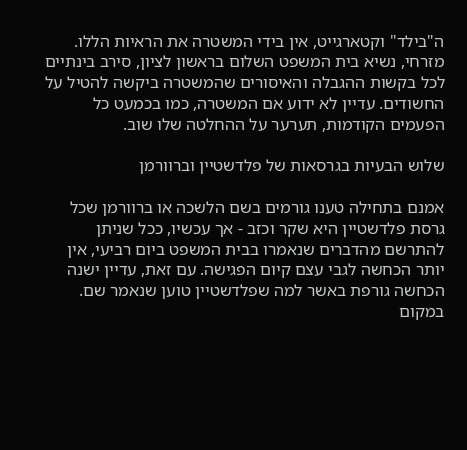ה"בילד" וקטארגייט, אין בידי המשטרה את הראיות הללו.
מזרחי, נשיא בית המשפט השלום בראשון לציון, סירב בינתיים לכל בקשות ההגבלה והאיסורים שהמשטרה ביקשה להטיל על החשודים. עדיין לא ידוע אם המשטרה, כמו בכמעט כל הפעמים הקודמות, תערער על ההחלטה שלו שוב.

שלוש הבעיות בגרסאות של פלדשטיין וברוורמן

אמנם בתחילה טענו גורמים בשם הלשכה או ברוורמן שכל גרסת פלדשטיין היא שקר וכזב - אך עכשיו, ככל שניתן להתרשם מהדברים שנאמרו בבית המשפט ביום רביעי, אין יותר הכחשה לגבי עצם קיום הפגישה. עם זאת, עדיין ישנה הכחשה גורפת באשר למה שפלדשטיין טוען שנאמר שם. במקום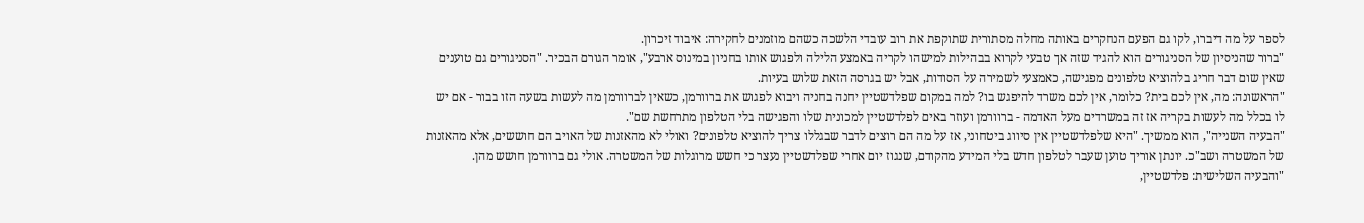לספר על מה דיברו, לקו גם הפעם הנחקרים באותה מחלה מסתורית שתוקפת את רוב עובדי הלשכה כשהם מוזמנים לחקירה: איבוד זיכרון.
"ברור שהניסיון של הסניגורים הוא להגיד שזה אך טבעי לקרוא בבהילות למישהו לקריה באמצע הלילה ולפגוש אותו בחניון במינוס ארבע", אומר הגורם הבכיר. "הסניגורים גם טוענים שאין שום דבר חריג בלהוציא טלפונים מפגישה, כאמצעי לשמירה על הסודות, אבל יש בגרסה הזאת שלוש בעיות.
"הראשונה: מה, אין לכם בית? כלומר, אין לכם משרד להיפגש בו? למה במקום שפלדשטיין יחנה בחניה ויבוא לפגוש את ברוורמן, כשאין לברוורמן מה לעשות בשעה הזו בבור - אם יש לו בכלל מה לעשות בקריה אז זה במשרדים מעל האדמה - ברוורמן ועוזר באים לפלדשטיין למכונית שלו והפגישה בלי הטלפון מתרחשת שם".
"הבעיה השנייה", הוא ממשיך. "היא שלפלדשטיין אין סיווג ביטחוני, אז על מה הם רוצים לדבר שבגללו צריך להוציא טלפונים? ואולי לא מהאזנות של האויב הם חוששים, אלא מהאזנות של המשטרה ושב"כ. יונתן אוריך טוען שעבר לטלפון חדש בלי המידע מהקודם, שנגוז יום אחרי שפלדשטיין נעצר כי חשש מרוגלות של המשטרה. אולי גם ברוורמן חושש מהן.
"והבעיה השלישית: פלדשטיין,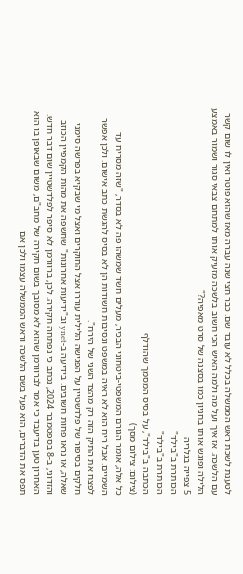לטענת לשכת ראש הממשלה בכלל לא עובד שם. כבר חצי שנה עברה מאז שהוא פוטר ואין לו שום קשר עם הלשכה. אז איך ועל מה ולמה האיש הכי חשוב בלשכה מזעיק אותו למתחם צבאי סגור ושמור באמצע הלילה ופוגש אותו בחניון כמו בסצנה של סרט מאפיה?"
5 צפייה בגלריה
הכותרת ב"בילד"
הכותרת ב"בילד"
הכתבה ב"בילד", על בסיס המסמך שהודלף
(צילום: צילום מסך)
כל אלה, אומר הגורם המשפטי-ביטחוני הבכיר, מעלים חשד שמשהו פה לא בסדר, "שזה מסריח עד השמיים. אבל ריח הוא לא ראיה במשפט ונסיבות חשודות הן לא בסיס להגשת כתב אישום. ולכן אפשר לפצח את התיק הזה רק מהצד השני של הירח".
חלקים בסיפור של פלדשטיין על הפגישה הלילית עוררו אצל החוקרים ואצל מי שבקיא בפרשה סימני שאלה, או נראו פחות חשובים. בידיעה ב-ynet וב"ידיעות אחרונות" שחשפה את מהות הקמפיין הכוזב והזדוני, ב-8 בספטמבר 2024, נכתב כי נפתחה חקירה. לכן, ברוורמן לא סיפר לפלדשטיין שום דבר חדש.
האחרון טען בדיעבד כי אמר לברוורמן שהוא לא מסובך בשום חקירה של מחב"ם, משום שבאופן בו הוא תפס את הדברים, הוא פעל בשם הלשכה וראש הממשלה עצמו ולכן אם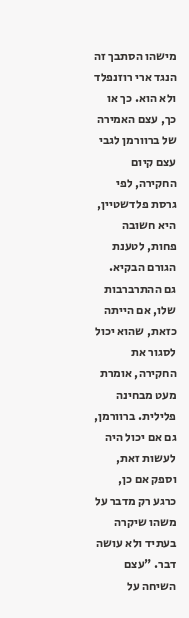מישהו הסתבך זה הנגד ארי רוזנפלד ולא הוא. כך או כך, עצם האמירה של ברוורמן לגבי עצם קיום החקירה, לפי גרסת פלדשטיין, היא חשובה פחות, לטענת הגורם הבקיא.
גם ההתרברבות שלו, אם הייתה כזאת, שהוא יכול לסגור את החקירה, אומרת מעט מבחינה פלילית. ברוורמן, גם אם יכול היה לעשות זאת, וספק אם כן, כרגע רק מדבר על משהו שיקרה בעתיד ולא עושה דבר. "עצם השיחה על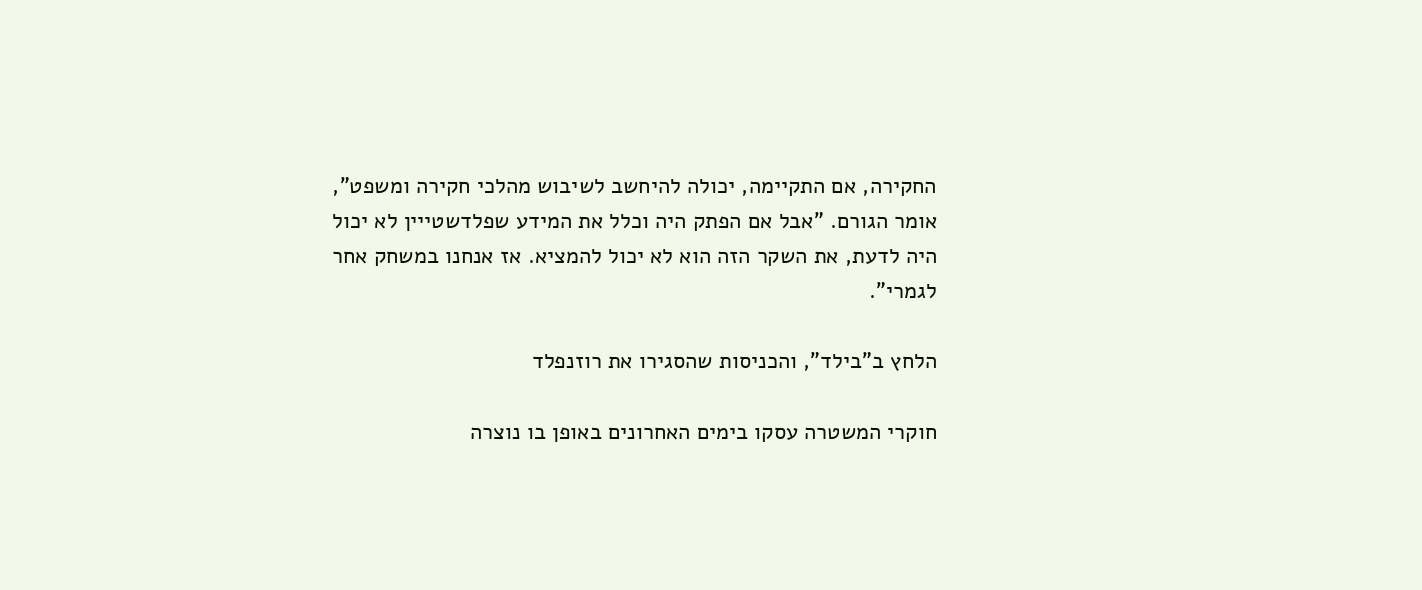החקירה, אם התקיימה, יכולה להיחשב לשיבוש מהלכי חקירה ומשפט", אומר הגורם. "אבל אם הפתק היה וכלל את המידע שפלדשטייין לא יכול היה לדעת, את השקר הזה הוא לא יכול להמציא. אז אנחנו במשחק אחר לגמרי".

הלחץ ב"בילד", והכניסות שהסגירו את רוזנפלד

חוקרי המשטרה עסקו בימים האחרונים באופן בו נוצרה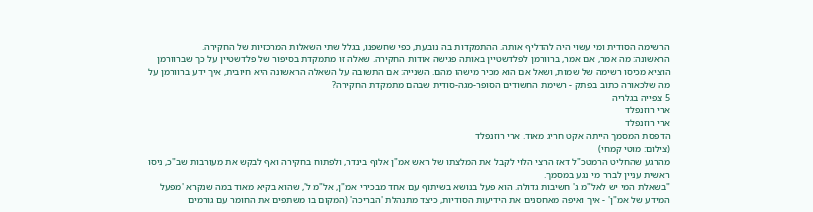הרשימה הסודית ומי עשוי היה להדליף אותה. ההתמקדות בה נובעת, כפי שחשפנו, בגלל שתי השאלות המרכזיות של החקירה.
הראשונה: מה אמר, אם אמר, ברוורמן לפלדשטיין באותה פגישה אודות החקירה. שאלה זו מתמקדת בסיפור של פלדשטיין על כך שברוורמן הוציא מכיסו רשימה של שמות, ושאל אם הוא מכיר מישהו מהם. השנייה: אם התשובה על השאלה הראשונה היא חיובית, איך ידע ברוורמן על מה שלכאורה כתוב בפתק - רשימת החשודים הסופר-מגה-סודית שבהם מתמקדת החקירה?
5 צפייה בגלריה
ארי רוזנפלד
ארי רוזנפלד
הדפסת המסמך הייתה אקט חריג מאוד. ארי רוזנפלד
(צילום: מוטי קמחי)
מהרגע שהחליט הרמטכ"ל דאז הרצי הלוי לקבל את המלצתו של ראש אמ"ן אלוף בינדר, ולפתוח בחקירה ואף לבקש את מעורבות שב"כ, ניסו ראשית עניין לברר מי נגע במסמך.
"בשאלת המי יש לאל"מ ג' חשיבות גדולה. הוא פעל בנושא בשיתוף עם אחד מבכירי אמ"ן, אל"מ ל', שהוא בקיא מאוד במה שנקרא 'מפעל המידע של אמ"ן' - איך ואיפה מאחסנים את הידיעות הסודיות, כיצד מתנהלת 'הבריכה' (המקום בו משתפים את החומר עם גורמים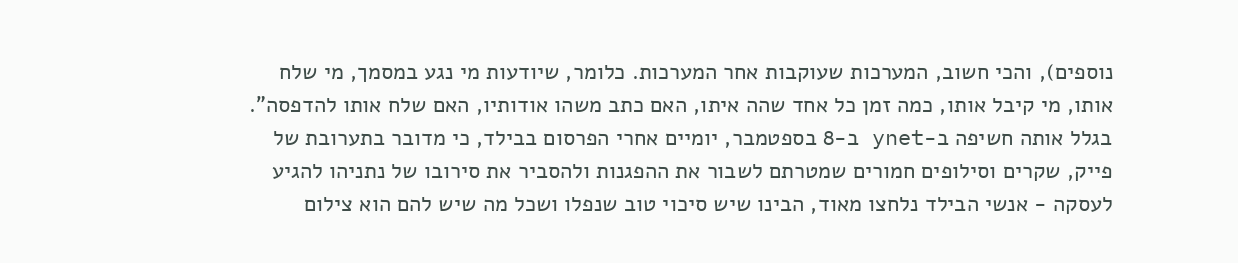נוספים), והכי חשוב, המערכות שעוקבות אחר המערכות. כלומר, שיודעות מי נגע במסמך, מי שלח אותו, מי קיבל אותו, כמה זמן כל אחד שהה איתו, האם כתב משהו אודותיו, האם שלח אותו להדפסה".
בגלל אותה חשיפה ב-ynet ב-8 בספטמבר, יומיים אחרי הפרסום בבילד, כי מדובר בתערובת של פייק, שקרים וסילופים חמורים שמטרתם לשבור את ההפגנות ולהסביר את סירובו של נתניהו להגיע לעסקה - אנשי הבילד נלחצו מאוד, הבינו שיש סיכוי טוב שנפלו ושכל מה שיש להם הוא צילום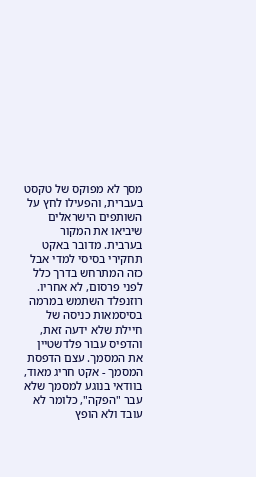מסך לא מפוקס של טקסט בעברית, והפעילו לחץ על השותפים הישראלים שיביאו את המקור בערבית. מדובר באקט תחקירי בסיסי למדי אבל כזה המתרחש בדרך כלל לפני פרסום, לא אחריו.
רוזנפלד השתמש במרמה בסיסמאות כניסה של חיילת שלא ידעה זאת, והדפיס עבור פלדשטיין את המסמך. עצם הדפסת המסמך - אקט חריג מאוד, בוודאי בנוגע למסמך שלא עבר "הפקה", כלומר לא עובד ולא הופץ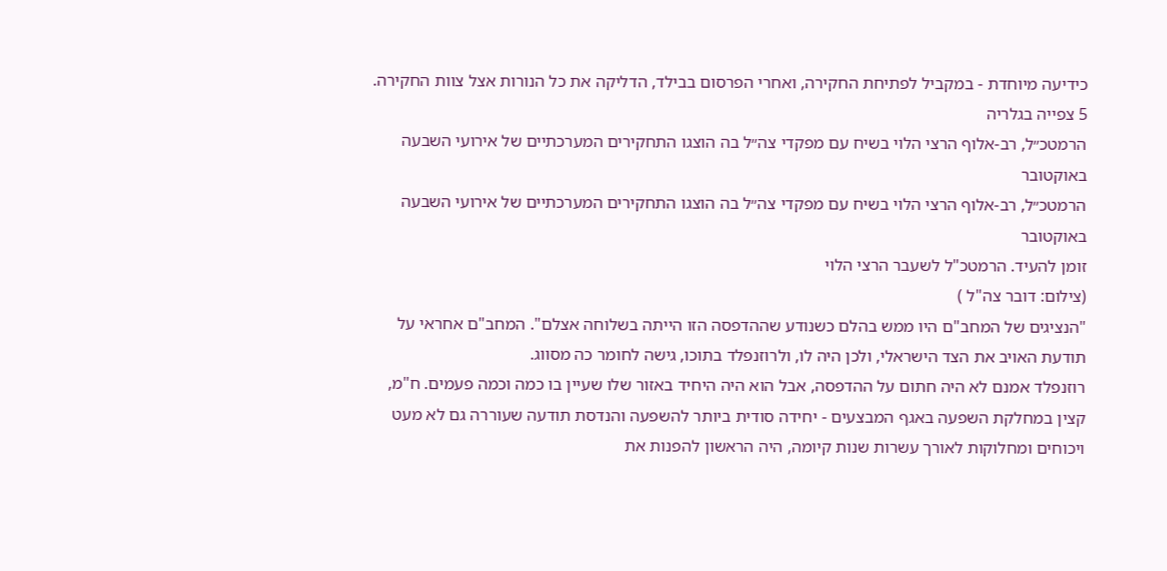כידיעה מיוחדת - במקביל לפתיחת החקירה, ואחרי הפרסום בבילד, הדליקה את כל הנורות אצל צוות החקירה.
5 צפייה בגלריה
הרמטכ״ל, רב-אלוף הרצי הלוי בשיח עם מפקדי צה״ל בה הוצגו התחקירים המערכתיים של אירועי השבעה באוקטובר
הרמטכ״ל, רב-אלוף הרצי הלוי בשיח עם מפקדי צה״ל בה הוצגו התחקירים המערכתיים של אירועי השבעה באוקטובר
זומן להעיד. הרמטכ"ל לשעבר הרצי הלוי
(צילום: דובר צה"ל )
"הנציגים של המחב"ם היו ממש בהלם כשנודע שההדפסה הזו הייתה בשלוחה אצלם". המחב"ם אחראי על תודעת האויב את הצד הישראלי, ולכן היה לו, ולרוזנפלד בתוכו, גישה לחומר כה מסווג.
רוזנפלד אמנם לא היה חתום על ההדפסה, אבל הוא היה היחיד באזור שלו שעיין בו כמה וכמה פעמים. ח"מ, קצין במחלקת השפעה באגף המבצעים - יחידה סודית ביותר להשפעה והנדסת תודעה שעוררה גם לא מעט ויכוחים ומחלוקות לאורך עשרות שנות קיומה, היה הראשון להפנות את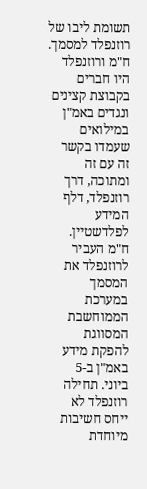תשומת ליבו של רוזנפלד למסמך. ח"מ ורוזנפלד היו חברים בקבוצת קצינים ונגדים באמ"ן במילואים שעמדו בקשר זה עם זה ומתוכה, דרך רוזנפלד, דלף המידע לפלדשטיין.
ח"מ העביר לרוזנפלד את המסמך במערכת הממוחשבת המסווגת להפקת מידע באמ"ן ב-5 ביוני. תחילה רוזנפלד לא ייחס חשיבות מיוחדת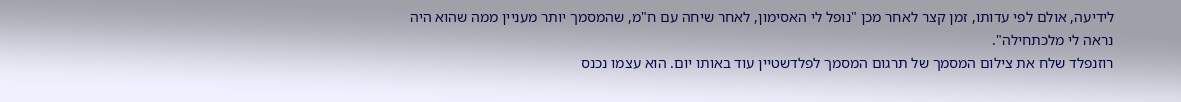לידיעה, אולם לפי עדותו, זמן קצר לאחר מכן "נופל לי האסימון, לאחר שיחה עם ח"מ, שהמסמך יותר מעניין ממה שהוא היה נראה לי מלכתחילה".
רוזנפלד שלח את צילום המסמך של תרגום המסמך לפלדשטיין עוד באותו יום. הוא עצמו נכנס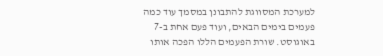למערכת המסווגת להתבונן במסמך עוד כמה פעמים בימים הבאים, ועוד פעם אחת ב-7 באוגוסט. שורת הפעמים הללו הפכה אותו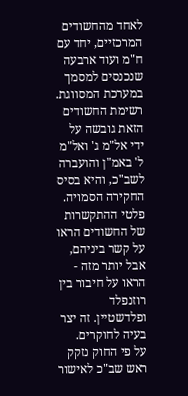לאחד מהחשודים המרכזיים, יחד עם ח"מ ועוד ארבעה שנכנסים למסמך במערכת המסווגת.
רשימת החשודים הזאת גובשה על ידי אל"מ ג' ואל"מ ל' באמ"ן והועברה לשב"כ, והיא בסיס החקירה הסמויה. פלטי ההתקשרות של החשודים הראו על קשר ביניהם, אבל יותר מזה - הראו על חיבור בין רוזנפלד ופלדשטיין. זה יצר בעיה לחוקרים.
על פי החוק נזקק ראש שב"כ לאישור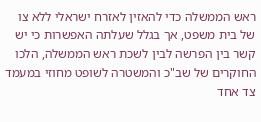ראש הממשלה כדי להאזין לאזרח ישראלי ללא צו של בית משפט, אך בגלל שעלתה האפשרות כי יש קשר בין הפרשה לבין לשכת ראש הממשלה, הלכו החוקרים של שב"כ והמשטרה לשופט מחוזי במעמד צד אחד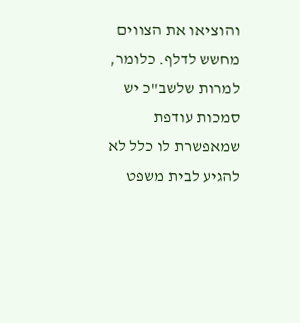והוציאו את הצווים מחשש לדלף. כלומר, למרות שלשב"כ יש סמכות עודפת שמאפשרת לו כלל לא להגיע לבית משפט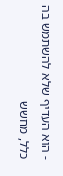- הוא העדיף שלא להשתמש בה כלל, מחשש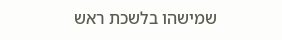שמישהו בלשכת ראש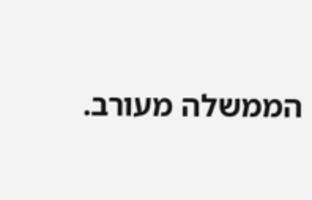הממשלה מעורב.